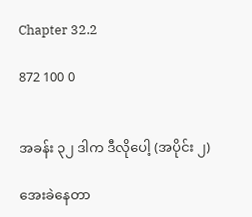Chapter 32.2

872 100 0


အခန်း ၃၂ ဒါက ဒီလိုပေါ့ (အပိုင်း ၂)

အေးခဲနေတာ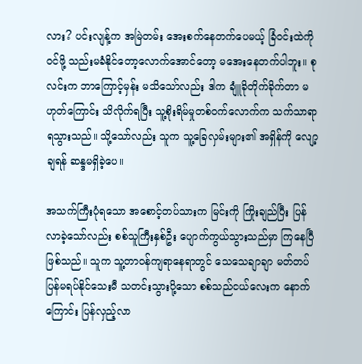လား? ပင်းလျန့်က အမြဲတမ်း အေးစက်နေတက်ပေမယ့် ခြံဝင်းထဲကို ဝင်ဖို့ သည်းမခံနိုင်တော့လောက်အောင်တော့ မအေးနေတက်ပါဘူး။ စုလင်းက ဘာကြောင့်မှန်း မသိသော်လည်း ဒါက ချူံခိုတိုက်ခိုက်တာ မဟုတ်ကြောင်း သိလိုက်ရပြီး သူ့စိုးရိမ်မှုတစ်ဝက်လောက်က သက်သာရာရသွားသည်။ သို့သော်လည်း သူက သူ့ခြေလှမ်းများ၏ အရှိန်ကို လျော့ချရန် ဆန္ဒမရှိခဲ့ပေ။

အသက်ကြီးပုံရသော အစောင့်တပ်သားက မြင်းကို ကြိုးချည်ပြီး ပြန်လာခဲ့သော်လည်း စစ်သူကြီးနှစ်ဦး ပျောက်ကွယ်သွားသည်မှာ ကြနေပြီ ဖြစ်သည်။ သူက သူ့တာဝန်ကျရာနေရာတွင် သေသေချာချာ မတ်တပ်ပြန်မရပ်နိုင်သေးမီ သတင်းသွားပို့သော စစ်သည်ငယ်လေးက နောက်ကြောင်း ပြန်လှည့်လာ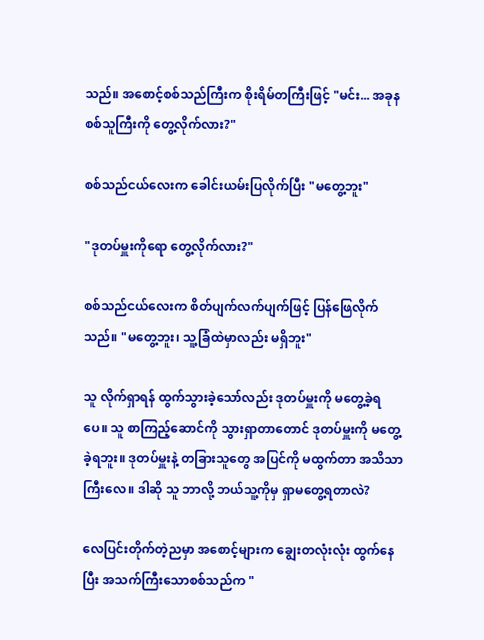သည်။ အစောင့်စစ်သည်ကြီးက စိုးရိမ်တကြီးဖြင့် "မင်း... အခုန စစ်သူကြီးကို တွေ့လိုက်လား?"

စစ်သည်ငယ်လေးက ခေါင်းယမ်းပြလိုက်ပြီး "မတွေ့ဘူး"

"ဒုတပ်မှူးကိုရော တွေ့လိုက်လား?"

စစ်သည်ငယ်လေးက စိတ်ပျက်လက်ပျက်ဖြင့် ပြန်ဖြေလိုက်သည်။ "မတွေ့ဘူး၊ သူ့ခြံထဲမှာလည်း မရှိဘူး"

သူ လိုက်ရှာရန် ထွက်သွားခဲ့သော်လည်း ဒုတပ်မှူးကို မတွေ့ခဲ့ရပေ။ သူ စာကြည့်ဆောင်ကို သွားရှာတာတောင် ဒုတပ်မှူးကို မတွေ့ခဲ့ရဘူး။ ဒုတပ်မှူးနဲ့ တခြားသူတွေ အပြင်ကို မထွက်တာ အသိသာကြီးလေ။ ဒါဆို သူ ဘာလို့ ဘယ်သူ့ကိုမှ ရှာမတွေ့ရတာလဲ?

လေပြင်းတိုက်တဲ့ညမှာ အစောင့်များက ချွေးတလုံးလုံး ထွက်နေပြီး အသက်ကြီးသောစစ်သည်က "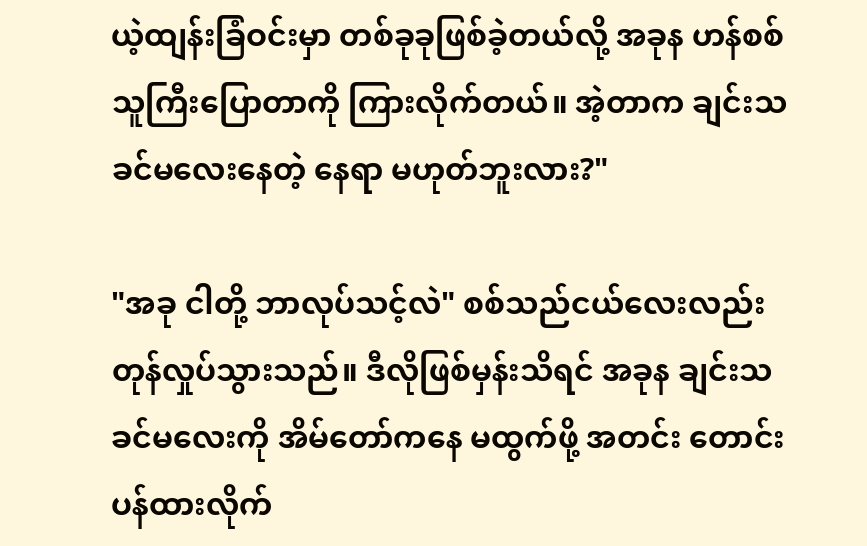ယဲ့ထျန်းခြံဝင်းမှာ တစ်ခုခုဖြစ်ခဲ့တယ်လို့ အခုန ဟန်စစ်သူကြီးပြောတာကို ကြားလိုက်တယ်။ အဲ့တာက ချင်းသခင်မလေးနေတဲ့ နေရာ မဟုတ်ဘူးလား?"

"အခု ငါတို့ ဘာလုပ်သင့်လဲ" စစ်သည်ငယ်လေးလည်း တုန်လှုပ်သွားသည်။ ဒီလိုဖြစ်မှန်းသိရင် အခုန ချင်းသခင်မလေးကို အိမ်တော်ကနေ မထွက်ဖို့ အတင်း တောင်းပန်ထားလိုက်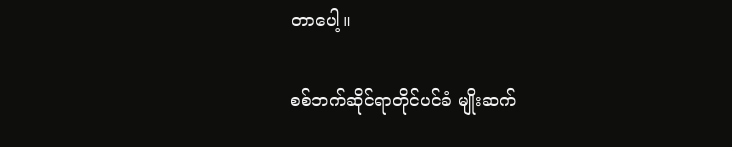တာပေါ့။

စစ်ဘက်ဆိုင်ရာတိုင်ပင်ခံ မျိုးဆက်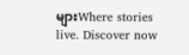များWhere stories live. Discover now